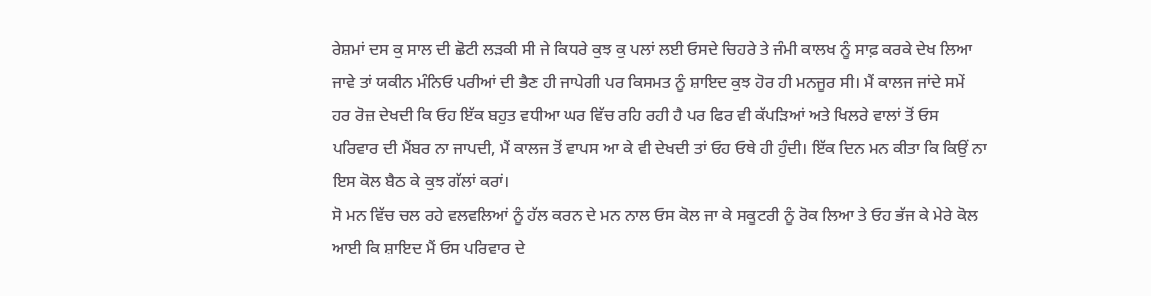ਰੇਸ਼ਮਾਂ ਦਸ ਕੁ ਸਾਲ ਦੀ ਛੋਟੀ ਲੜਕੀ ਸੀ ਜੇ ਕਿਧਰੇ ਕੁਝ ਕੁ ਪਲਾਂ ਲਈ ਓਸਦੇ ਚਿਹਰੇ ਤੇ ਜੰਮੀ ਕਾਲਖ ਨੂੰ ਸਾਫ਼ ਕਰਕੇ ਦੇਖ ਲਿਆ ਜਾਵੇ ਤਾਂ ਯਕੀਨ ਮੰਨਿਓ ਪਰੀਆਂ ਦੀ ਭੈਣ ਹੀ ਜਾਪੇਗੀ ਪਰ ਕਿਸਮਤ ਨੂੰ ਸ਼ਾਇਦ ਕੁਝ ਹੋਰ ਹੀ ਮਨਜੂਰ ਸੀ। ਮੈਂ ਕਾਲਜ ਜਾਂਦੇ ਸਮੇਂ ਹਰ ਰੋਜ਼ ਦੇਖਦੀ ਕਿ ਓਹ ਇੱਕ ਬਹੁਤ ਵਧੀਆ ਘਰ ਵਿੱਚ ਰਹਿ ਰਹੀ ਹੈ ਪਰ ਫਿਰ ਵੀ ਕੱਪੜਿਆਂ ਅਤੇ ਖਿਲਰੇ ਵਾਲਾਂ ਤੋਂ ਓਸ ਪਰਿਵਾਰ ਦੀ ਮੈਂਬਰ ਨਾ ਜਾਪਦੀ, ਮੈਂ ਕਾਲਜ ਤੋਂ ਵਾਪਸ ਆ ਕੇ ਵੀ ਦੇਖਦੀ ਤਾਂ ਓਹ ਓਥੇ ਹੀ ਹੁੰਦੀ। ਇੱਕ ਦਿਨ ਮਨ ਕੀਤਾ ਕਿ ਕਿਉਂ ਨਾ ਇਸ ਕੋਲ ਬੈਠ ਕੇ ਕੁਝ ਗੱਲਾਂ ਕਰਾਂ।
ਸੋ ਮਨ ਵਿੱਚ ਚਲ ਰਹੇ ਵਲਵਲਿਆਂ ਨੂੰ ਹੱਲ ਕਰਨ ਦੇ ਮਨ ਨਾਲ ਓਸ ਕੋਲ ਜਾ ਕੇ ਸਕੂਟਰੀ ਨੂੰ ਰੋਕ ਲਿਆ ਤੇ ਓਹ ਭੱਜ ਕੇ ਮੇਰੇ ਕੋਲ ਆਈ ਕਿ ਸ਼ਾਇਦ ਮੈਂ ਓਸ ਪਰਿਵਾਰ ਦੇ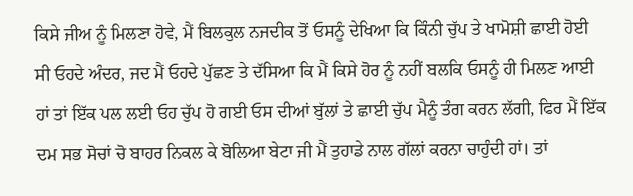ਕਿਸੇ ਜੀਅ ਨੂੰ ਮਿਲਣਾ ਹੋਵੇ, ਮੈਂ ਬਿਲਕੁਲ ਨਜਦੀਕ ਤੋਂ ਓਸਨੂੰ ਦੇਖਿਆ ਕਿ ਕਿੰਨੀ ਚੁੱਪ ਤੇ ਖਾਮੋਸ਼ੀ ਛਾਈ ਹੋਈ ਸੀ ਓਹਦੇ ਅੰਦਰ, ਜਦ ਮੈਂ ਓਹਦੇ ਪੁੱਛਣ ਤੇ ਦੱਸਿਆ ਕਿ ਮੈਂ ਕਿਸੇ ਹੋਰ ਨੂੰ ਨਹੀਂ ਬਲਕਿ ਓਸਨੂੰ ਹੀ ਮਿਲਣ ਆਈ ਹਾਂ ਤਾਂ ਇੱਕ ਪਲ ਲਈ ਓਹ ਚੁੱਪ ਹੋ ਗਈ ਓਸ ਦੀਆਂ ਬੁੱਲਾਂ ਤੇ ਛਾਈ ਚੁੱਪ ਮੈਨੂੰ ਤੰਗ ਕਰਨ ਲੱਗੀ, ਫਿਰ ਮੈਂ ਇੱਕ ਦਮ ਸਭ ਸੋਚਾਂ ਚੋ ਬਾਹਰ ਨਿਕਲ ਕੇ ਬੋਲਿਆ ਬੇਟਾ ਜੀ ਮੈਂ ਤੁਹਾਡੇ ਨਾਲ ਗੱਲਾਂ ਕਰਨਾ ਚਾਹੁੰਦੀ ਹਾਂ। ਤਾਂ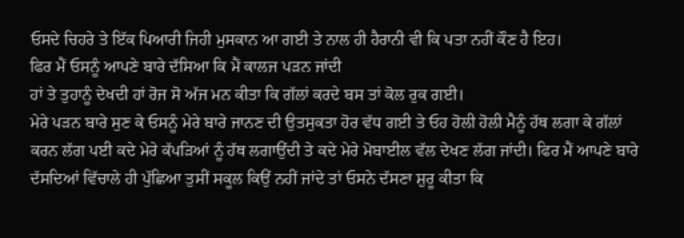ਓਸਦੇ ਚਿਹਰੇ ਤੇ ਇੱਕ ਪਿਆਰੀ ਜਿਹੀ ਮੁਸਕਾਨ ਆ ਗਈ ਤੇ ਨਾਲ ਹੀ ਹੈਰਾਨੀ ਵੀ ਕਿ ਪਤਾ ਨਹੀਂ ਕੌਣ ਹੈ ਇਹ।
ਫਿਰ ਮੈਂ ਓਸਨੂੰ ਆਪਣੇ ਬਾਰੇ ਦੱਸਿਆ ਕਿ ਮੈਂ ਕਾਲਜ ਪੜਨ ਜਾਂਦੀ
ਹਾਂ ਤੇ ਤੁਹਾਨੂੰ ਦੇਖਦੀ ਹਾਂ ਰੋਜ ਸੋ ਅੱਜ ਮਨ ਕੀਤਾ ਕਿ ਗੱਲਾਂ ਕਰਦੇ ਬਸ ਤਾਂ ਕੋਲ ਰੁਕ ਗਈ।
ਮੇਰੇ ਪੜਨ ਬਾਰੇ ਸੁਣ ਕੇ ਓਸਨੂੰ ਮੇਰੇ ਬਾਰੇ ਜਾਨਣ ਦੀ ਉਤਸੁਕਤਾ ਹੋਰ ਵੱਧ ਗਈ ਤੇ ਓਹ ਹੋਲੀ ਹੋਲੀ ਮੈਨੂੰ ਹੱਥ ਲਗਾ ਕੇ ਗੱਲਾਂ ਕਰਨ ਲੱਗ ਪਈ ਕਦੇ ਮੇਰੇ ਕੱਪੜਿਆਂ ਨੂੰ ਹੱਥ ਲਗਾਉਂਦੀ ਤੇ ਕਦੇ ਮੇਰੇ ਮੋਬਾਈਲ ਵੱਲ ਦੇਖਣ ਲੱਗ ਜਾਂਦੀ। ਫਿਰ ਮੈਂ ਆਪਣੇ ਬਾਰੇ ਦੱਸਦਿਆਂ ਵਿੱਚਾਲੇ ਹੀ ਪੁੱਛਿਆ ਤੁਸੀਂ ਸਕੂਲ ਕਿਉਂ ਨਹੀਂ ਜਾਂਦੇ ਤਾਂ ਓਸਨੇ ਦੱਸਣਾ ਸ਼ੁਰੂ ਕੀਤਾ ਕਿ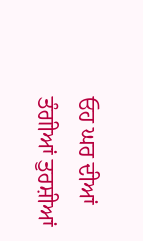ਓਹ ਘਰ ਦੀਆਂ ਤੰਗੀਆਂ ਤੁਰਸ਼ੀਆਂ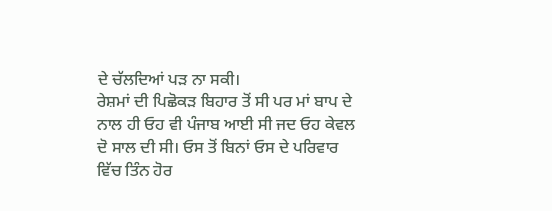ਦੇ ਚੱਲਦਿਆਂ ਪੜ ਨਾ ਸਕੀ।
ਰੇਸ਼ਮਾਂ ਦੀ ਪਿਛੋਕੜ ਬਿਹਾਰ ਤੋਂ ਸੀ ਪਰ ਮਾਂ ਬਾਪ ਦੇ ਨਾਲ ਹੀ ਓਹ ਵੀ ਪੰਜਾਬ ਆਈ ਸੀ ਜਦ ਓਹ ਕੇਵਲ ਦੋ ਸਾਲ ਦੀ ਸੀ। ਓਸ ਤੋਂ ਬਿਨਾਂ ਓਸ ਦੇ ਪਰਿਵਾਰ ਵਿੱਚ ਤਿੰਨ ਹੋਰ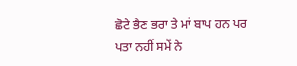ਛੋਟੇ ਭੈਣ ਭਰਾ ਤੇ ਮਾਂ ਬਾਪ ਹਨ ਪਰ ਪਤਾ ਨਹੀਂ ਸਮੇਂ ਨੇ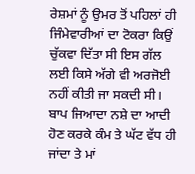ਰੇਸ਼ਮਾਂ ਨੂੰ ਉਮਰ ਤੋਂ ਪਹਿਲਾਂ ਹੀ ਜਿੰਮੇਵਾਰੀਆਂ ਦਾ ਟੋਕਰਾ ਕਿਉਂ ਚੁੱਕਵਾ ਦਿੱਤਾ ਸੀ ਇਸ ਗੱਲ ਲਈ ਕਿਸੇ ਅੱਗੇ ਵੀ ਅਰਜੋਈ ਨਹੀਂ ਕੀਤੀ ਜਾ ਸਕਦੀ ਸੀ।
ਬਾਪ ਜਿਆਦਾ ਨਸ਼ੇ ਦਾ ਆਦੀ ਹੋਣ ਕਰਕੇ ਕੰਮ ਤੇ ਘੱਟ ਵੱਧ ਹੀ ਜਾਂਦਾ ਤੇ ਮਾਂ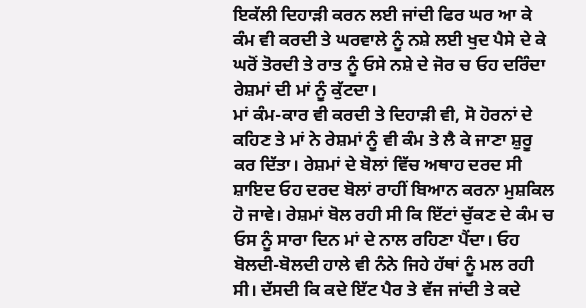ਇਕੱਲੀ ਦਿਹਾੜੀ ਕਰਨ ਲਈ ਜਾਂਦੀ ਫਿਰ ਘਰ ਆ ਕੇ ਕੰਮ ਵੀ ਕਰਦੀ ਤੇ ਘਰਵਾਲੇ ਨੂੰ ਨਸ਼ੇ ਲਈ ਖੁਦ ਪੈਸੇ ਦੇ ਕੇ ਘਰੋਂ ਤੋਰਦੀ ਤੇ ਰਾਤ ਨੂੰ ਓਸੇ ਨਸ਼ੇ ਦੇ ਜੋਰ ਚ ਓਹ ਦਰਿੰਦਾ ਰੇਸ਼ਮਾਂ ਦੀ ਮਾਂ ਨੂੰ ਕੁੱਟਦਾ।
ਮਾਂ ਕੰਮ-ਕਾਰ ਵੀ ਕਰਦੀ ਤੇ ਦਿਹਾੜੀ ਵੀ, ਸੋ ਹੋਰਨਾਂ ਦੇ ਕਹਿਣ ਤੇ ਮਾਂ ਨੇ ਰੇਸ਼ਮਾਂ ਨੂੰ ਵੀ ਕੰਮ ਤੇ ਲੈ ਕੇ ਜਾਣਾ ਸ਼ੁਰੂ ਕਰ ਦਿੱਤਾ। ਰੇਸ਼ਮਾਂ ਦੇ ਬੋਲਾਂ ਵਿੱਚ ਅਥਾਹ ਦਰਦ ਸੀ ਸ਼ਾਇਦ ਓਹ ਦਰਦ ਬੋਲਾਂ ਰਾਹੀਂ ਬਿਆਨ ਕਰਨਾ ਮੁਸ਼ਕਿਲ ਹੋ ਜਾਵੇ। ਰੇਸ਼ਮਾਂ ਬੋਲ ਰਹੀ ਸੀ ਕਿ ਇੱਟਾਂ ਚੁੱਕਣ ਦੇ ਕੰਮ ਚ ਓਸ ਨੂੰ ਸਾਰਾ ਦਿਨ ਮਾਂ ਦੇ ਨਾਲ ਰਹਿਣਾ ਪੈਂਦਾ। ਓਹ ਬੋਲਦੀ-ਬੋਲਦੀ ਹਾਲੇ ਵੀ ਨੰਨੇ ਜਿਹੇ ਹੱਥਾਂ ਨੂੰ ਮਲ ਰਹੀ ਸੀ। ਦੱਸਦੀ ਕਿ ਕਦੇ ਇੱਟ ਪੈਰ ਤੇ ਵੱਜ ਜਾਂਦੀ ਤੇ ਕਦੇ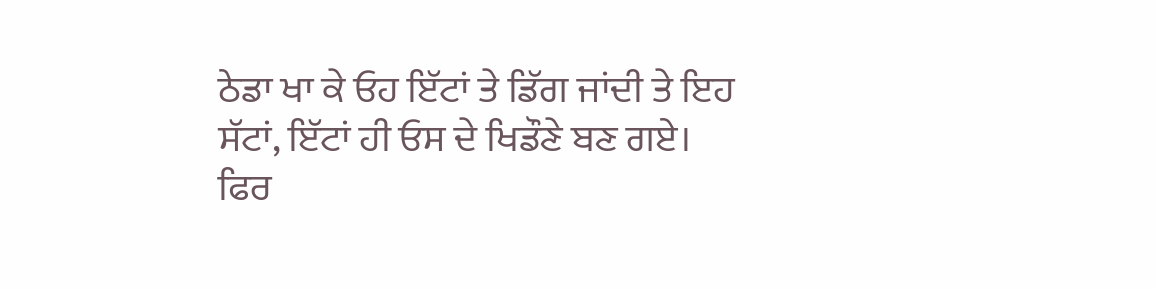ਠੇਡਾ ਖਾ ਕੇ ਓਹ ਇੱਟਾਂ ਤੇ ਡਿੱਗ ਜਾਂਦੀ ਤੇ ਇਹ ਸੱਟਾਂ, ਇੱਟਾਂ ਹੀ ਓਸ ਦੇ ਖਿਡੌਣੇ ਬਣ ਗਏ।
ਫਿਰ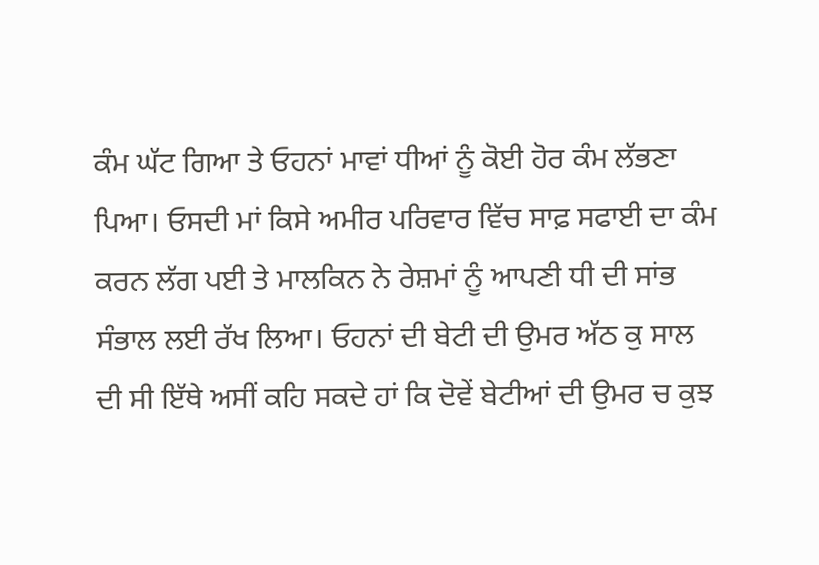ਕੰਮ ਘੱਟ ਗਿਆ ਤੇ ਓਹਨਾਂ ਮਾਵਾਂ ਧੀਆਂ ਨੂੰ ਕੋਈ ਹੋਰ ਕੰਮ ਲੱਭਣਾ ਪਿਆ। ਓਸਦੀ ਮਾਂ ਕਿਸੇ ਅਮੀਰ ਪਰਿਵਾਰ ਵਿੱਚ ਸਾਫ਼ ਸਫਾਈ ਦਾ ਕੰਮ ਕਰਨ ਲੱਗ ਪਈ ਤੇ ਮਾਲਕਿਨ ਨੇ ਰੇਸ਼ਮਾਂ ਨੂੰ ਆਪਣੀ ਧੀ ਦੀ ਸਾਂਭ ਸੰਭਾਲ ਲਈ ਰੱਖ ਲਿਆ। ਓਹਨਾਂ ਦੀ ਬੇਟੀ ਦੀ ਉਮਰ ਅੱਠ ਕੁ ਸਾਲ ਦੀ ਸੀ ਇੱਥੇ ਅਸੀਂ ਕਹਿ ਸਕਦੇ ਹਾਂ ਕਿ ਦੋਵੇਂ ਬੇਟੀਆਂ ਦੀ ਉਮਰ ਚ ਕੁਝ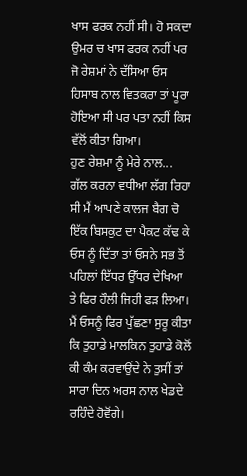ਖਾਸ ਫਰਕ ਨਹੀਂ ਸੀ। ਹੋ ਸਕਦਾ ਉਮਰ ਚ ਖਾਸ ਫਰਕ ਨਹੀਂ ਪਰ ਜੋ ਰੇਸ਼ਮਾਂ ਨੇ ਦੱਸਿਆ ਓਸ ਹਿਸਾਬ ਨਾਲ ਵਿਤਕਰਾ ਤਾਂ ਪੂਰਾ ਹੋਇਆ ਸੀ ਪਰ ਪਤਾ ਨਹੀਂ ਕਿਸ ਵੱਲੋਂ ਕੀਤਾ ਗਿਆ।
ਹੁਣ ਰੇਸ਼ਮਾ ਨੂੰ ਮੇਰੇ ਨਾਲ...
ਗੱਲ ਕਰਨਾ ਵਧੀਆ ਲੱਗ ਰਿਹਾ ਸੀ ਮੈਂ ਆਪਣੇ ਕਾਲਜ ਬੈਗ ਚੋ ਇੱਕ ਬਿਸਕੁਟ ਦਾ ਪੈਕਟ ਕੱਢ ਕੇ ਓਸ ਨੂੰ ਦਿੱਤਾ ਤਾਂ ਓਸਨੇ ਸਭ ਤੋਂ ਪਹਿਲਾਂ ਇੱਧਰ ਉੱਧਰ ਦੇਖਿਆ ਤੇ ਫਿਰ ਹੌਲੀ ਜਿਹੀ ਫੜ ਲਿਆ।
ਮੈਂ ਓਸਨੂੰ ਫਿਰ ਪੁੱਛਣਾ ਸੁਰੂ ਕੀਤਾ ਕਿ ਤੁਹਾਡੇ ਮਾਲਕਿਨ ਤੁਹਾਡੇ ਕੋਲੋਂ ਕੀ ਕੰਮ ਕਰਵਾਉਂਦੇ ਨੇ ਤੁਸੀਂ ਤਾਂ ਸਾਰਾ ਦਿਨ ਅਰਸ ਨਾਲ ਖੇਡਦੇ ਰਹਿੰਦੇ ਹੋਵੋਂਗੇ।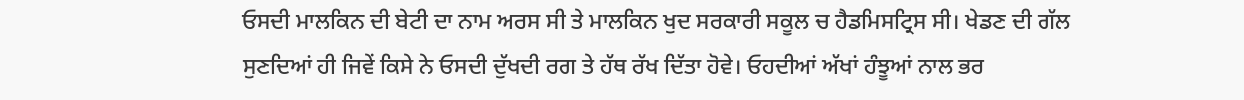ਓਸਦੀ ਮਾਲਕਿਨ ਦੀ ਬੇਟੀ ਦਾ ਨਾਮ ਅਰਸ ਸੀ ਤੇ ਮਾਲਕਿਨ ਖੁਦ ਸਰਕਾਰੀ ਸਕੂਲ ਚ ਹੈਡਮਿਸਟ੍ਰਿਸ ਸੀ। ਖੇਡਣ ਦੀ ਗੱਲ ਸੁਣਦਿਆਂ ਹੀ ਜਿਵੇਂ ਕਿਸੇ ਨੇ ਓਸਦੀ ਦੁੱਖਦੀ ਰਗ ਤੇ ਹੱਥ ਰੱਖ ਦਿੱਤਾ ਹੋਵੇ। ਓਹਦੀਆਂ ਅੱਖਾਂ ਹੰਝੂਆਂ ਨਾਲ ਭਰ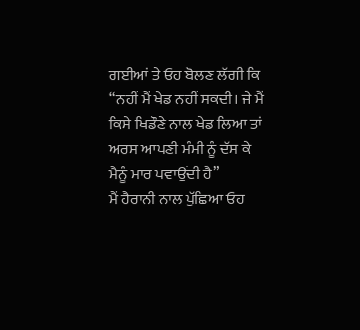ਗਈਆਂ ਤੇ ਓਹ ਬੋਲਣ ਲੱਗੀ ਕਿ
“ਨਹੀਂ ਮੈਂ ਖੇਡ ਨਹੀਂ ਸਕਦੀ। ਜੇ ਮੈਂ ਕਿਸੇ ਖਿਡੌਣੇ ਨਾਲ ਖੇਡ ਲਿਆ ਤਾਂ ਅਰਸ ਆਪਣੀ ਮੰਮੀ ਨੂੰ ਦੱਸ ਕੇ ਮੈਨੂੰ ਮਾਰ ਪਵਾਉਂਦੀ ਹੈ”
ਮੈਂ ਹੈਰਾਨੀ ਨਾਲ ਪੁੱਛਿਆ ਓਹ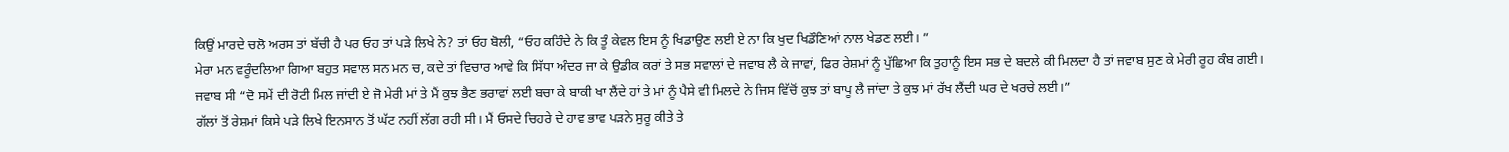ਕਿਉਂ ਮਾਰਦੇ ਚਲੋ ਅਰਸ ਤਾਂ ਬੱਚੀ ਹੈ ਪਰ ਓਹ ਤਾਂ ਪੜੇ ਲਿਖੇ ਨੇ? ਤਾਂ ਓਹ ਬੋਲੀ, “ਓਹ ਕਹਿੰਦੇ ਨੇ ਕਿ ਤੂੰ ਕੇਵਲ ਇਸ ਨੂੰ ਖਿਡਾਉਣ ਲਈ ਏ ਨਾ ਕਿ ਖੁਦ ਖਿਡੌਣਿਆਂ ਨਾਲ ਖੇਡਣ ਲਈ। ”
ਮੇਰਾ ਮਨ ਵਰੂੰਦਲਿਆ ਗਿਆ ਬਹੁਤ ਸਵਾਲ ਸਨ ਮਨ ਚ, ਕਦੇ ਤਾਂ ਵਿਚਾਰ ਆਵੇ ਕਿ ਸਿੱਧਾ ਅੰਦਰ ਜਾ ਕੇ ਉਡੀਕ ਕਰਾਂ ਤੇ ਸਭ ਸਵਾਲਾਂ ਦੇ ਜਵਾਬ ਲੈ ਕੇ ਜਾਵਾਂ, ਫਿਰ ਰੇਸ਼ਮਾਂ ਨੂੰ ਪੁੱਛਿਆ ਕਿ ਤੁਹਾਨੂੰ ਇਸ ਸਭ ਦੇ ਬਦਲੇ ਕੀ ਮਿਲਦਾ ਹੈ ਤਾਂ ਜਵਾਬ ਸੁਣ ਕੇ ਮੇਰੀ ਰੂਹ ਕੰਬ ਗਈ।
ਜਵਾਬ ਸੀ “ਦੋ ਸਮੇਂ ਦੀ ਰੋਟੀ ਮਿਲ ਜਾਂਦੀ ਏ ਜੋ ਮੇਰੀ ਮਾਂ ਤੇ ਮੈਂ ਕੁਝ ਭੈਣ ਭਰਾਵਾਂ ਲਈ ਬਚਾ ਕੇ ਬਾਕੀ ਖਾ ਲੈਂਦੇ ਹਾਂ ਤੇ ਮਾਂ ਨੂੰ ਪੈਸੇ ਵੀ ਮਿਲਦੇ ਨੇ ਜਿਸ ਵਿੱਚੋਂ ਕੁਝ ਤਾਂ ਬਾਪੂ ਲੈ ਜਾਂਦਾ ਤੇ ਕੁਝ ਮਾਂ ਰੱਖ ਲੈਂਦੀ ਘਰ ਦੇ ਖਰਚੇ ਲਈ।”
ਗੱਲਾਂ ਤੋਂ ਰੇਸ਼ਮਾਂ ਕਿਸੇ ਪੜੇ ਲਿਖੇ ਇਨਸਾਨ ਤੋਂ ਘੱਟ ਨਹੀਂ ਲੱਗ ਰਹੀ ਸੀ। ਮੈਂ ਓਸਦੇ ਚਿਹਰੇ ਦੇ ਹਾਵ ਭਾਵ ਪੜਨੇ ਸੁਰੂ ਕੀਤੇ ਤੇ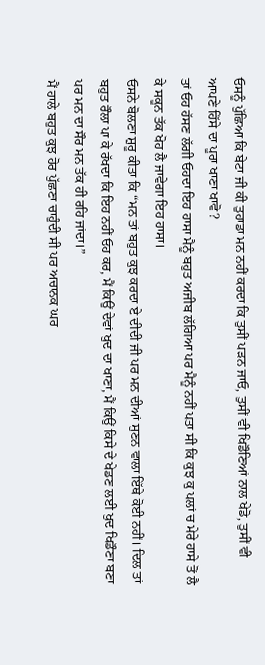ਓਸਨੂੰ ਪੁੱਛਿਆ ਕਿ ਬੇਟਾ ਜੀ ਕੀ ਤੁਹਾਡਾ ਮਨ ਨਹੀਂ ਕਰਦਾ ਕਿ ਤੁਸੀਂ ਪੜਨ ਜਾਓ, ਤੁਸੀਂ ਵੀ ਖਿਡੌਣਿਆਂ ਨਾਲ ਖੇਡੋ, ਤੁਸੀਂ ਵੀ ਆਪਣੇ ਹਿੱਸੇ ਦਾ ਪੂਰਾ ਖਾਣਾ ਖਾਵੋ?
ਤਾਂ ਓਹ ਹੱਸਣ ਲੱਗੀ ਓਹਦਾ ਇਹ ਹਾਸਾ ਮੈਨੂੰ ਬਹੁਤ ਅਜੀਬ ਲੱਗਿਆ ਪਰ ਮੈਨੂੰ ਨਹੀਂ ਪਤਾ ਸੀ ਕਿ ਕੁਝ ਕੁ ਪਲਾਂ ਚ ਮੇਰੇ ਹਾਸੇ ਤੋਂ ਲੈ ਕੇ ਸਕੂਨ ਤੱਕ ਖੋਹ ਲੈ ਜਾਵੇਗਾ ਇਹ ਹਾਸਾ।
ਓਸਨੇ ਬੋਲਣਾ ਸ਼ੁਰੂ ਕੀਤਾ ਕਿ “ਮਨ ਤਾਂ ਬਹੁਤ ਕੁਝ ਕਰਦਾ ਏ ਦੀਦੀ ਜੀ ਪਰ ਮਨ ਦੀਆਂ ਸੁਣਨ ਵਾਲਾ ਇੱਥੇ ਕੋਈ ਨਹੀਂ। ਦਿਲ ਤਾਂ ਬਹੁਤ ਰੌਲਾ ਪਾ ਕੇ ਰੱਖਦਾ ਕਿ ਇਹ ਨਹੀਂ ਓਹ ਕਰ, ਮੈਂ ਕਿਉਂ ਦੇਵਾਂ ਖੁਦ ਦਾ ਖਾਣਾ, ਮੈਂ ਕਿਉਂ ਕਿਸੇ ਦੇ ਖੇਡਣ ਲਈ ਖੁਦ ਖਿਡੌਣਾ ਬਣਾ ਪਰ ਮਨ ਦਾ ਸੌਰ ਮਨ ਤੱਕ ਹੀ ਰਹਿ ਜਾਂਦਾ।”
ਮੈਂ ਹਾਲੇ ਬਹੁਤ ਕੁਝ ਹੋਰ ਪੁੱਛਣਾ ਚਾਹੁੰਦੀ ਸੀ ਪਰ ਅਚਾਨਕ ਘਰ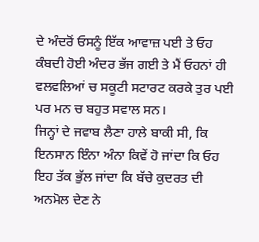ਦੇ ਅੰਦਰੋਂ ਓਸਨੂੰ ਇੱਕ ਆਵਾਜ਼ ਪਈ ਤੇ ਓਹ ਕੰਬਦੀ ਹੋਈ ਅੰਦਰ ਭੱਜ ਗਈ ਤੇ ਮੈਂ ਓਹਨਾਂ ਹੀ ਵਲਵਲਿਆਂ ਚ ਸਕੂਟੀ ਸਟਾਰਟ ਕਰਕੇ ਤੁਰ ਪਈ ਪਰ ਮਨ ਚ ਬਹੁਤ ਸਵਾਲ ਸਨ।
ਜਿਨ੍ਹਾਂ ਦੇ ਜਵਾਬ ਲੈਣਾ ਹਾਲੇ ਬਾਕੀ ਸੀ, ਕਿ ਇਨਸਾਨ ਇੰਨਾ ਅੰਨਾ ਕਿਵੇਂ ਹੋ ਜਾਂਦਾ ਕਿ ਓਹ ਇਹ ਤੱਕ ਭੁੱਲ ਜਾਂਦਾ ਕਿ ਬੱਚੇ ਕੁਦਰਤ ਦੀ ਅਨਮੋਲ ਦੇਣ ਨੇ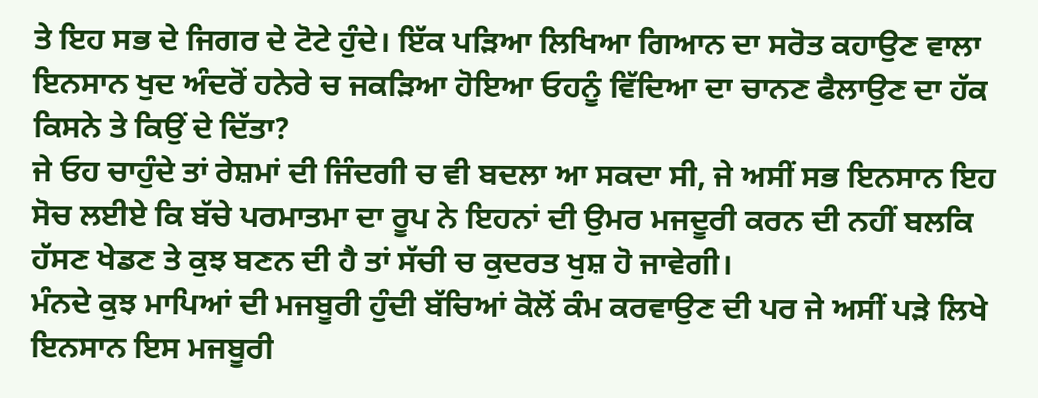ਤੇ ਇਹ ਸਭ ਦੇ ਜਿਗਰ ਦੇ ਟੋਟੇ ਹੁੰਦੇ। ਇੱਕ ਪੜਿਆ ਲਿਖਿਆ ਗਿਆਨ ਦਾ ਸਰੋਤ ਕਹਾਉਣ ਵਾਲਾ ਇਨਸਾਨ ਖੁਦ ਅੰਦਰੋਂ ਹਨੇਰੇ ਚ ਜਕੜਿਆ ਹੋਇਆ ਓਹਨੂੰ ਵਿੱਦਿਆ ਦਾ ਚਾਨਣ ਫੈਲਾਉਣ ਦਾ ਹੱਕ ਕਿਸਨੇ ਤੇ ਕਿਉਂ ਦੇ ਦਿੱਤਾ?
ਜੇ ਓਹ ਚਾਹੁੰਦੇ ਤਾਂ ਰੇਸ਼ਮਾਂ ਦੀ ਜਿੰਦਗੀ ਚ ਵੀ ਬਦਲਾ ਆ ਸਕਦਾ ਸੀ, ਜੇ ਅਸੀਂ ਸਭ ਇਨਸਾਨ ਇਹ ਸੋਚ ਲਈਏ ਕਿ ਬੱਚੇ ਪਰਮਾਤਮਾ ਦਾ ਰੂਪ ਨੇ ਇਹਨਾਂ ਦੀ ਉਮਰ ਮਜਦੂਰੀ ਕਰਨ ਦੀ ਨਹੀਂ ਬਲਕਿ ਹੱਸਣ ਖੇਡਣ ਤੇ ਕੁਝ ਬਣਨ ਦੀ ਹੈ ਤਾਂ ਸੱਚੀ ਚ ਕੁਦਰਤ ਖੁਸ਼ ਹੋ ਜਾਵੇਗੀ।
ਮੰਨਦੇ ਕੁਝ ਮਾਪਿਆਂ ਦੀ ਮਜਬੂਰੀ ਹੁੰਦੀ ਬੱਚਿਆਂ ਕੋਲੋਂ ਕੰਮ ਕਰਵਾਉਣ ਦੀ ਪਰ ਜੇ ਅਸੀਂ ਪੜੇ ਲਿਖੇ ਇਨਸਾਨ ਇਸ ਮਜਬੂਰੀ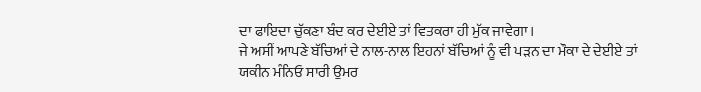ਦਾ ਫਾਇਦਾ ਚੁੱਕਣਾ ਬੰਦ ਕਰ ਦੇਈਏ ਤਾਂ ਵਿਤਕਰਾ ਹੀ ਮੁੱਕ ਜਾਵੇਗਾ।
ਜੇ ਅਸੀਂ ਆਪਣੇ ਬੱਚਿਆਂ ਦੇ ਨਾਲ-ਨਾਲ ਇਹਨਾਂ ਬੱਚਿਆਂ ਨੂੰ ਵੀ ਪੜਨ ਦਾ ਮੌਕਾ ਦੇ ਦੇਈਏ ਤਾਂ ਯਕੀਨ ਮੰਨਿਓ ਸਾਰੀ ਉਮਰ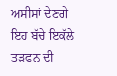ਅਸੀਸਾਂ ਦੇਣਗੇ ਇਹ ਬੱਚੇ ਇਕੱਲੇ ਤੜਫਨ ਦੀ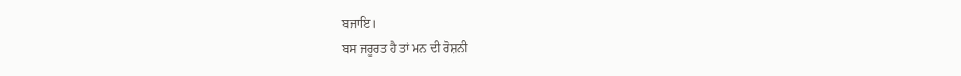ਬਜਾਇ।
ਬਸ ਜਰੂਰਤ ਹੈ ਤਾਂ ਮਨ ਦੀ ਰੋਸ਼ਨੀ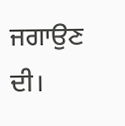ਜਗਾਉਣ ਦੀ।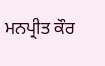ਮਨਪ੍ਰੀਤ ਕੌਰ